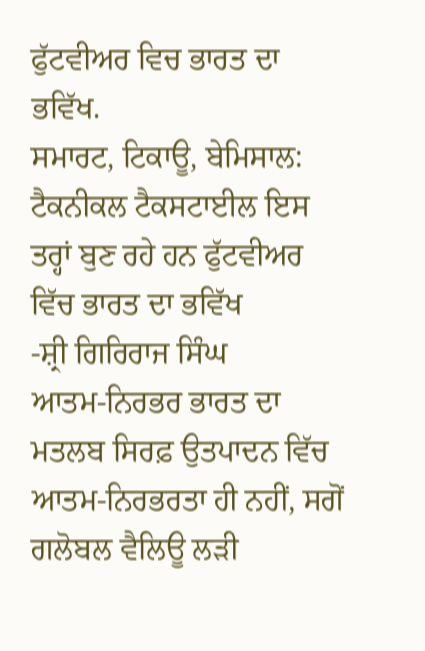ਫੁੱਟਵੀਅਰ ਵਿਚ ਭਾਰਤ ਦਾ ਭਵਿੱਖ.
ਸਮਾਰਟ, ਟਿਕਾਊ, ਬੇਮਿਸਾਲ: ਟੈਕਨੀਕਲ ਟੈਕਸਟਾਈਲ ਇਸ ਤਰ੍ਹਾਂ ਬੁਣ ਰਹੇ ਹਨ ਫੁੱਟਵੀਅਰ ਵਿੱਚ ਭਾਰਤ ਦਾ ਭਵਿੱਖ
-ਸ਼੍ਰੀ ਗਿਰਿਰਾਜ ਸਿੰਘ
ਆਤਮ-ਨਿਰਭਰ ਭਾਰਤ ਦਾ ਮਤਲਬ ਸਿਰਫ਼ ਉਤਪਾਦਨ ਵਿੱਚ ਆਤਮ-ਨਿਰਭਰਤਾ ਹੀ ਨਹੀਂ, ਸਗੋਂ ਗਲੋਬਲ ਵੈਲਿਊ ਲੜੀ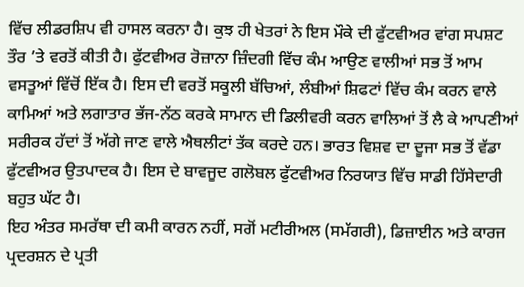ਵਿੱਚ ਲੀਡਰਸ਼ਿਪ ਵੀ ਹਾਸਲ ਕਰਨਾ ਹੈ। ਕੁਝ ਹੀ ਖੇਤਰਾਂ ਨੇ ਇਸ ਮੌਕੇ ਦੀ ਫੁੱਟਵੀਅਰ ਵਾਂਗ ਸਪਸ਼ਟ ਤੌਰ ’ਤੇ ਵਰਤੋਂ ਕੀਤੀ ਹੈ। ਫੁੱਟਵੀਅਰ ਰੋਜ਼ਾਨਾ ਜ਼ਿੰਦਗੀ ਵਿੱਚ ਕੰਮ ਆਉਣ ਵਾਲੀਆਂ ਸਭ ਤੋਂ ਆਮ ਵਸਤੂਆਂ ਵਿੱਚੋਂ ਇੱਕ ਹੈ। ਇਸ ਦੀ ਵਰਤੋਂ ਸਕੂਲੀ ਬੱਚਿਆਂ, ਲੰਬੀਆਂ ਸ਼ਿਫਟਾਂ ਵਿੱਚ ਕੰਮ ਕਰਨ ਵਾਲੇ ਕਾਮਿਆਂ ਅਤੇ ਲਗਾਤਾਰ ਭੱਜ-ਨੱਠ ਕਰਕੇ ਸਾਮਾਨ ਦੀ ਡਿਲੀਵਰੀ ਕਰਨ ਵਾਲਿਆਂ ਤੋਂ ਲੈ ਕੇ ਆਪਣੀਆਂ ਸਰੀਰਕ ਹੱਦਾਂ ਤੋਂ ਅੱਗੇ ਜਾਣ ਵਾਲੇ ਐਥਲੀਟਾਂ ਤੱਕ ਕਰਦੇ ਹਨ। ਭਾਰਤ ਵਿਸ਼ਵ ਦਾ ਦੂਜਾ ਸਭ ਤੋਂ ਵੱਡਾ ਫੁੱਟਵੀਅਰ ਉਤਪਾਦਕ ਹੈ। ਇਸ ਦੇ ਬਾਵਜੂਦ ਗਲੋਬਲ ਫੁੱਟਵੀਅਰ ਨਿਰਯਾਤ ਵਿੱਚ ਸਾਡੀ ਹਿੱਸੇਦਾਰੀ ਬਹੁਤ ਘੱਟ ਹੈ।
ਇਹ ਅੰਤਰ ਸਮਰੱਥਾ ਦੀ ਕਮੀ ਕਾਰਨ ਨਹੀਂ, ਸਗੋਂ ਮਟੀਰੀਅਲ (ਸਮੱਗਰੀ), ਡਿਜ਼ਾਈਨ ਅਤੇ ਕਾਰਜ ਪ੍ਰਦਰਸ਼ਨ ਦੇ ਪ੍ਰਤੀ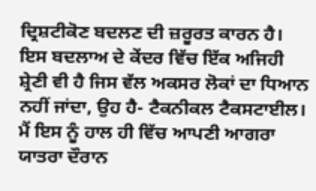ਦ੍ਰਿਸ਼ਟੀਕੋਣ ਬਦਲਣ ਦੀ ਜ਼ਰੂਰਤ ਕਾਰਨ ਹੈ। ਇਸ ਬਦਲਾਅ ਦੇ ਕੇਂਦਰ ਵਿੱਚ ਇੱਕ ਅਜਿਹੀ ਸ਼੍ਰੇਣੀ ਵੀ ਹੈ ਜਿਸ ਵੱਲ ਅਕਸਰ ਲੋਕਾਂ ਦਾ ਧਿਆਨ ਨਹੀਂ ਜਾਂਦਾ, ਉਹ ਹੈ- ਟੈਕਨੀਕਲ ਟੈਕਸਟਾਈਲ। ਮੈਂ ਇਸ ਨੂੰ ਹਾਲ ਹੀ ਵਿੱਚ ਆਪਣੀ ਆਗਰਾ ਯਾਤਰਾ ਦੌਰਾਨ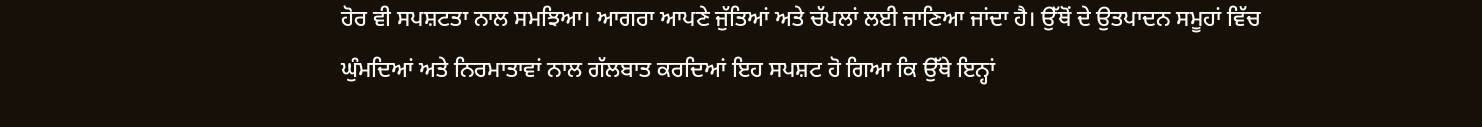ਹੋਰ ਵੀ ਸਪਸ਼ਟਤਾ ਨਾਲ ਸਮਝਿਆ। ਆਗਰਾ ਆਪਣੇ ਜੁੱਤਿਆਂ ਅਤੇ ਚੱਪਲਾਂ ਲਈ ਜਾਣਿਆ ਜਾਂਦਾ ਹੈ। ਉੱਥੋਂ ਦੇ ਉਤਪਾਦਨ ਸਮੂਹਾਂ ਵਿੱਚ ਘੁੰਮਦਿਆਂ ਅਤੇ ਨਿਰਮਾਤਾਵਾਂ ਨਾਲ ਗੱਲਬਾਤ ਕਰਦਿਆਂ ਇਹ ਸਪਸ਼ਟ ਹੋ ਗਿਆ ਕਿ ਉੱਥੇ ਇਨ੍ਹਾਂ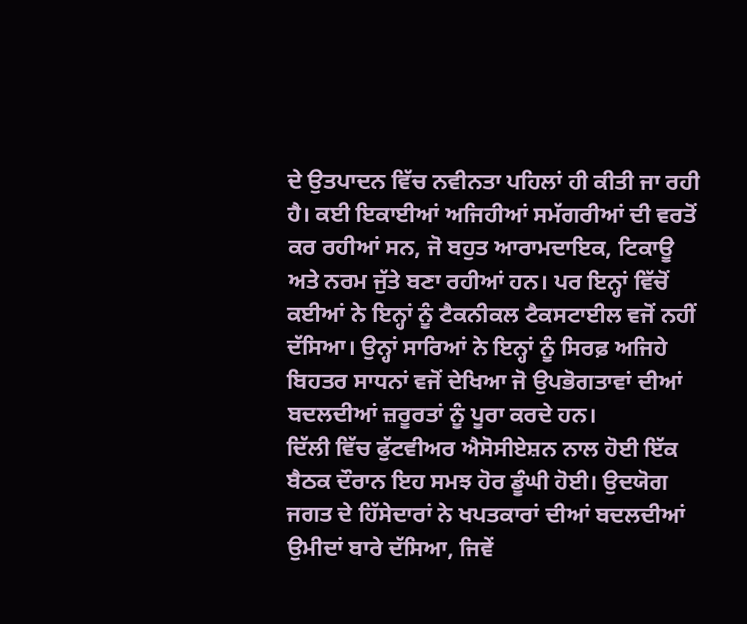ਦੇ ਉਤਪਾਦਨ ਵਿੱਚ ਨਵੀਨਤਾ ਪਹਿਲਾਂ ਹੀ ਕੀਤੀ ਜਾ ਰਹੀ ਹੈ। ਕਈ ਇਕਾਈਆਂ ਅਜਿਹੀਆਂ ਸਮੱਗਰੀਆਂ ਦੀ ਵਰਤੋਂ ਕਰ ਰਹੀਆਂ ਸਨ, ਜੋ ਬਹੁਤ ਆਰਾਮਦਾਇਕ, ਟਿਕਾਊ ਅਤੇ ਨਰਮ ਜੁੱਤੇ ਬਣਾ ਰਹੀਆਂ ਹਨ। ਪਰ ਇਨ੍ਹਾਂ ਵਿੱਚੋਂ ਕਈਆਂ ਨੇ ਇਨ੍ਹਾਂ ਨੂੰ ਟੈਕਨੀਕਲ ਟੈਕਸਟਾਈਲ ਵਜੋਂ ਨਹੀਂ ਦੱਸਿਆ। ਉਨ੍ਹਾਂ ਸਾਰਿਆਂ ਨੇ ਇਨ੍ਹਾਂ ਨੂੰ ਸਿਰਫ਼ ਅਜਿਹੇ ਬਿਹਤਰ ਸਾਧਨਾਂ ਵਜੋਂ ਦੇਖਿਆ ਜੋ ਉਪਭੋਗਤਾਵਾਂ ਦੀਆਂ ਬਦਲਦੀਆਂ ਜ਼ਰੂਰਤਾਂ ਨੂੰ ਪੂਰਾ ਕਰਦੇ ਹਨ।
ਦਿੱਲੀ ਵਿੱਚ ਫੁੱਟਵੀਅਰ ਐਸੋਸੀਏਸ਼ਨ ਨਾਲ ਹੋਈ ਇੱਕ ਬੈਠਕ ਦੌਰਾਨ ਇਹ ਸਮਝ ਹੋਰ ਡੂੰਘੀ ਹੋਈ। ਉਦਯੋਗ ਜਗਤ ਦੇ ਹਿੱਸੇਦਾਰਾਂ ਨੇ ਖਪਤਕਾਰਾਂ ਦੀਆਂ ਬਦਲਦੀਆਂ ਉਮੀਦਾਂ ਬਾਰੇ ਦੱਸਿਆ, ਜਿਵੇਂ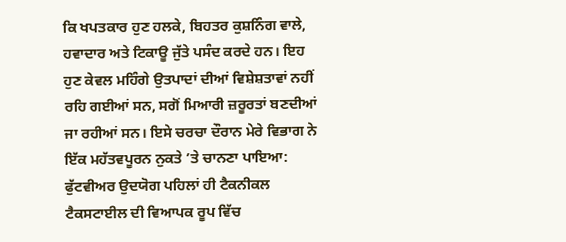ਕਿ ਖਪਤਕਾਰ ਹੁਣ ਹਲਕੇ, ਬਿਹਤਰ ਕੁਸ਼ਨਿੰਗ ਵਾਲੇ, ਹਵਾਦਾਰ ਅਤੇ ਟਿਕਾਊ ਜੁੱਤੇ ਪਸੰਦ ਕਰਦੇ ਹਨ। ਇਹ ਹੁਣ ਕੇਵਲ ਮਹਿੰਗੇ ਉਤਪਾਦਾਂ ਦੀਆਂ ਵਿਸ਼ੇਸ਼ਤਾਵਾਂ ਨਹੀਂ ਰਹਿ ਗਈਆਂ ਸਨ, ਸਗੋਂ ਮਿਆਰੀ ਜ਼ਰੂਰਤਾਂ ਬਣਦੀਆਂ ਜਾ ਰਹੀਆਂ ਸਨ। ਇਸੇ ਚਰਚਾ ਦੌਰਾਨ ਮੇਰੇ ਵਿਭਾਗ ਨੇ ਇੱਕ ਮਹੱਤਵਪੂਰਨ ਨੁਕਤੇ ’ਤੇ ਚਾਨਣਾ ਪਾਇਆ: ਫੁੱਟਵੀਅਰ ਉਦਯੋਗ ਪਹਿਲਾਂ ਹੀ ਟੈਕਨੀਕਲ ਟੈਕਸਟਾਈਲ ਦੀ ਵਿਆਪਕ ਰੂਪ ਵਿੱਚ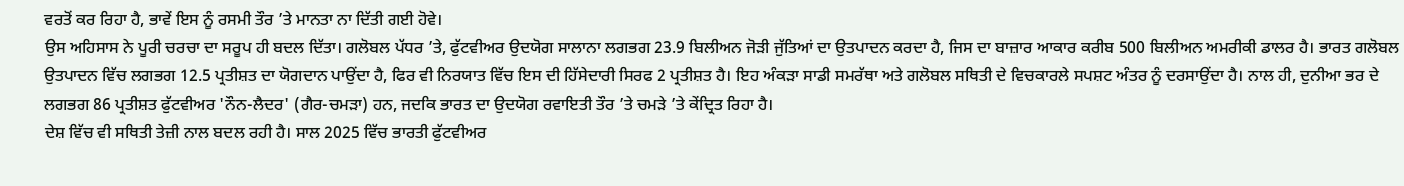ਵਰਤੋਂ ਕਰ ਰਿਹਾ ਹੈ, ਭਾਵੇਂ ਇਸ ਨੂੰ ਰਸਮੀ ਤੌਰ ’ਤੇ ਮਾਨਤਾ ਨਾ ਦਿੱਤੀ ਗਈ ਹੋਵੇ।
ਉਸ ਅਹਿਸਾਸ ਨੇ ਪੂਰੀ ਚਰਚਾ ਦਾ ਸਰੂਪ ਹੀ ਬਦਲ ਦਿੱਤਾ। ਗਲੋਬਲ ਪੱਧਰ ’ਤੇ, ਫੁੱਟਵੀਅਰ ਉਦਯੋਗ ਸਾਲਾਨਾ ਲਗਭਗ 23.9 ਬਿਲੀਅਨ ਜੋੜੀ ਜੁੱਤਿਆਂ ਦਾ ਉਤਪਾਦਨ ਕਰਦਾ ਹੈ, ਜਿਸ ਦਾ ਬਾਜ਼ਾਰ ਆਕਾਰ ਕਰੀਬ 500 ਬਿਲੀਅਨ ਅਮਰੀਕੀ ਡਾਲਰ ਹੈ। ਭਾਰਤ ਗਲੋਬਲ ਉਤਪਾਦਨ ਵਿੱਚ ਲਗਭਗ 12.5 ਪ੍ਰਤੀਸ਼ਤ ਦਾ ਯੋਗਦਾਨ ਪਾਉਂਦਾ ਹੈ, ਫਿਰ ਵੀ ਨਿਰਯਾਤ ਵਿੱਚ ਇਸ ਦੀ ਹਿੱਸੇਦਾਰੀ ਸਿਰਫ 2 ਪ੍ਰਤੀਸ਼ਤ ਹੈ। ਇਹ ਅੰਕੜਾ ਸਾਡੀ ਸਮਰੱਥਾ ਅਤੇ ਗਲੋਬਲ ਸਥਿਤੀ ਦੇ ਵਿਚਕਾਰਲੇ ਸਪਸ਼ਟ ਅੰਤਰ ਨੂੰ ਦਰਸਾਉਂਦਾ ਹੈ। ਨਾਲ ਹੀ, ਦੁਨੀਆ ਭਰ ਦੇ ਲਗਭਗ 86 ਪ੍ਰਤੀਸ਼ਤ ਫੁੱਟਵੀਅਰ 'ਨੌਨ-ਲੈਦਰ' (ਗੈਰ-ਚਮੜਾ) ਹਨ, ਜਦਕਿ ਭਾਰਤ ਦਾ ਉਦਯੋਗ ਰਵਾਇਤੀ ਤੌਰ ’ਤੇ ਚਮੜੇ ’ਤੇ ਕੇਂਦ੍ਰਿਤ ਰਿਹਾ ਹੈ।
ਦੇਸ਼ ਵਿੱਚ ਵੀ ਸਥਿਤੀ ਤੇਜ਼ੀ ਨਾਲ ਬਦਲ ਰਹੀ ਹੈ। ਸਾਲ 2025 ਵਿੱਚ ਭਾਰਤੀ ਫੁੱਟਵੀਅਰ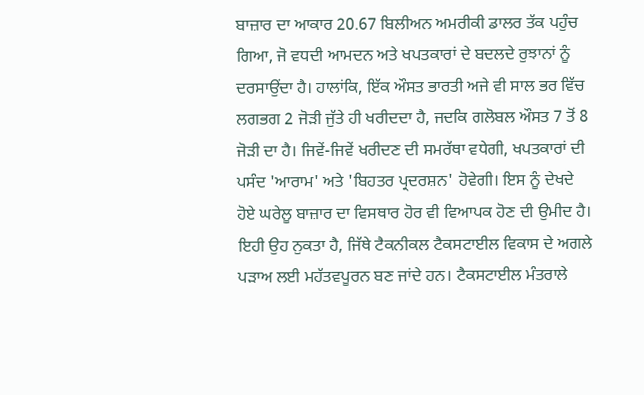ਬਾਜ਼ਾਰ ਦਾ ਆਕਾਰ 20.67 ਬਿਲੀਅਨ ਅਮਰੀਕੀ ਡਾਲਰ ਤੱਕ ਪਹੁੰਚ ਗਿਆ, ਜੋ ਵਧਦੀ ਆਮਦਨ ਅਤੇ ਖਪਤਕਾਰਾਂ ਦੇ ਬਦਲਦੇ ਰੁਝਾਨਾਂ ਨੂੰ ਦਰਸਾਉਂਦਾ ਹੈ। ਹਾਲਾਂਕਿ, ਇੱਕ ਔਸਤ ਭਾਰਤੀ ਅਜੇ ਵੀ ਸਾਲ ਭਰ ਵਿੱਚ ਲਗਭਗ 2 ਜੋੜੀ ਜੁੱਤੇ ਹੀ ਖਰੀਦਦਾ ਹੈ, ਜਦਕਿ ਗਲੋਬਲ ਔਸਤ 7 ਤੋਂ 8 ਜੋੜੀ ਦਾ ਹੈ। ਜਿਵੇਂ-ਜਿਵੇਂ ਖਰੀਦਣ ਦੀ ਸਮਰੱਥਾ ਵਧੇਗੀ, ਖਪਤਕਾਰਾਂ ਦੀ ਪਸੰਦ 'ਆਰਾਮ' ਅਤੇ 'ਬਿਹਤਰ ਪ੍ਰਦਰਸ਼ਨ' ਹੋਵੇਗੀ। ਇਸ ਨੂੰ ਦੇਖਦੇ ਹੋਏ ਘਰੇਲੂ ਬਾਜ਼ਾਰ ਦਾ ਵਿਸਥਾਰ ਹੋਰ ਵੀ ਵਿਆਪਕ ਹੋਣ ਦੀ ਉਮੀਦ ਹੈ।
ਇਹੀ ਉਹ ਨੁਕਤਾ ਹੈ, ਜਿੱਥੇ ਟੈਕਨੀਕਲ ਟੈਕਸਟਾਈਲ ਵਿਕਾਸ ਦੇ ਅਗਲੇ ਪੜਾਅ ਲਈ ਮਹੱਤਵਪੂਰਨ ਬਣ ਜਾਂਦੇ ਹਨ। ਟੈਕਸਟਾਈਲ ਮੰਤਰਾਲੇ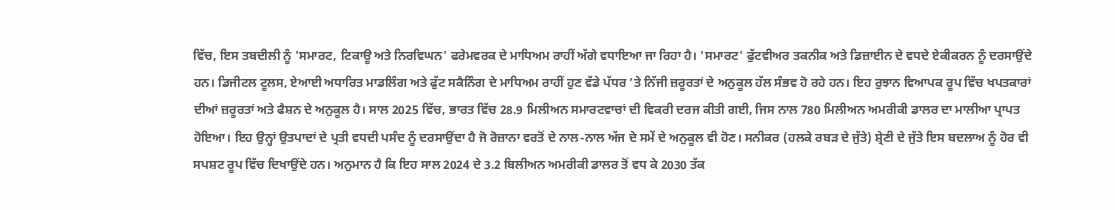ਵਿੱਚ, ਇਸ ਤਬਦੀਲੀ ਨੂੰ 'ਸਮਾਰਟ, ਟਿਕਾਊ ਅਤੇ ਨਿਰਵਿਘਨ' ਫਰੇਮਵਰਕ ਦੇ ਮਾਧਿਅਮ ਰਾਹੀਂ ਅੱਗੇ ਵਧਾਇਆ ਜਾ ਰਿਹਾ ਹੈ। 'ਸਮਾਰਟ' ਫੁੱਟਵੀਅਰ ਤਕਨੀਕ ਅਤੇ ਡਿਜ਼ਾਈਨ ਦੇ ਵਧਦੇ ਏਕੀਕਰਨ ਨੂੰ ਦਰਸਾਉਂਦੇ ਹਨ। ਡਿਜੀਟਲ ਟੂਲਸ, ਏਆਈ ਅਧਾਰਿਤ ਮਾਡਲਿੰਗ ਅਤੇ ਫੁੱਟ ਸਕੈਨਿੰਗ ਦੇ ਮਾਧਿਅਮ ਰਾਹੀਂ ਹੁਣ ਵੱਡੇ ਪੱਧਰ ’ਤੇ ਨਿੱਜੀ ਜ਼ਰੂਰਤਾਂ ਦੇ ਅਨੁਕੂਲ ਹੱਲ ਸੰਭਵ ਹੋ ਰਹੇ ਹਨ। ਇਹ ਰੁਝਾਨ ਵਿਆਪਕ ਰੂਪ ਵਿੱਚ ਖਪਤਕਾਰਾਂ ਦੀਆਂ ਜ਼ਰੂਰਤਾਂ ਅਤੇ ਫੈਸ਼ਨ ਦੇ ਅਨੁਕੂਲ ਹੈ। ਸਾਲ 2025 ਵਿੱਚ, ਭਾਰਤ ਵਿੱਚ 28.9 ਮਿਲੀਅਨ ਸਮਾਰਟਵਾਚਾਂ ਦੀ ਵਿਕਰੀ ਦਰਜ ਕੀਤੀ ਗਈ, ਜਿਸ ਨਾਲ 780 ਮਿਲੀਅਨ ਅਮਰੀਕੀ ਡਾਲਰ ਦਾ ਮਾਲੀਆ ਪ੍ਰਾਪਤ ਹੋਇਆ। ਇਹ ਉਨ੍ਹਾਂ ਉਤਪਾਦਾਂ ਦੇ ਪ੍ਰਤੀ ਵਧਦੀ ਪਸੰਦ ਨੂੰ ਦਰਸਾਉਂਦਾ ਹੈ ਜੋ ਰੋਜ਼ਾਨਾ ਵਰਤੋਂ ਦੇ ਨਾਲ-ਨਾਲ ਅੱਜ ਦੇ ਸਮੇਂ ਦੇ ਅਨੁਕੂਲ ਵੀ ਹੋਣ। ਸਨੀਕਰ (ਹਲਕੇ ਰਬੜ ਦੇ ਜੁੱਤੇ) ਸ਼੍ਰੇਣੀ ਦੇ ਜੁੱਤੇ ਇਸ ਬਦਲਾਅ ਨੂੰ ਹੋਰ ਵੀ ਸਪਸ਼ਟ ਰੂਪ ਵਿੱਚ ਦਿਖਾਉਂਦੇ ਹਨ। ਅਨੁਮਾਨ ਹੈ ਕਿ ਇਹ ਸਾਲ 2024 ਦੇ 3.2 ਬਿਲੀਅਨ ਅਮਰੀਕੀ ਡਾਲਰ ਤੋਂ ਵਧ ਕੇ 2030 ਤੱਕ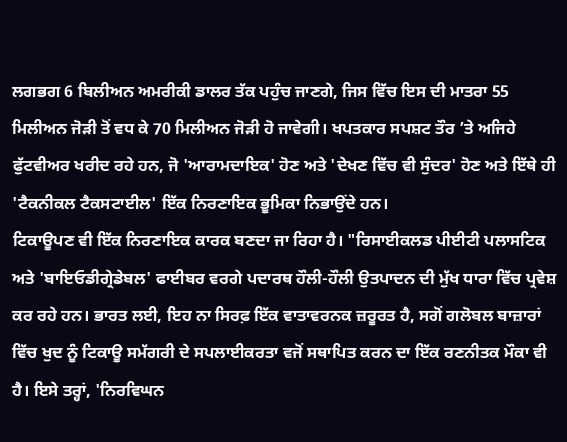ਲਗਭਗ 6 ਬਿਲੀਅਨ ਅਮਰੀਕੀ ਡਾਲਰ ਤੱਕ ਪਹੁੰਚ ਜਾਣਗੇ, ਜਿਸ ਵਿੱਚ ਇਸ ਦੀ ਮਾਤਰਾ 55 ਮਿਲੀਅਨ ਜੋੜੀ ਤੋਂ ਵਧ ਕੇ 70 ਮਿਲੀਅਨ ਜੋੜੀ ਹੋ ਜਾਵੇਗੀ। ਖਪਤਕਾਰ ਸਪਸ਼ਟ ਤੌਰ ’ਤੇ ਅਜਿਹੇ ਫੁੱਟਵੀਅਰ ਖਰੀਦ ਰਹੇ ਹਨ, ਜੋ 'ਆਰਾਮਦਾਇਕ' ਹੋਣ ਅਤੇ 'ਦੇਖਣ ਵਿੱਚ ਵੀ ਸੁੰਦਰ' ਹੋਣ ਅਤੇ ਇੱਥੇ ਹੀ 'ਟੈਕਨੀਕਲ ਟੈਕਸਟਾਈਲ' ਇੱਕ ਨਿਰਣਾਇਕ ਭੂਮਿਕਾ ਨਿਭਾਉਂਦੇ ਹਨ।
ਟਿਕਾਊਪਣ ਵੀ ਇੱਕ ਨਿਰਣਾਇਕ ਕਾਰਕ ਬਣਦਾ ਜਾ ਰਿਹਾ ਹੈ। "ਰਿਸਾਈਕਲਡ ਪੀਈਟੀ ਪਲਾਸਟਿਕ ਅਤੇ 'ਬਾਇਓਡੀਗ੍ਰੇਡੇਬਲ' ਫਾਈਬਰ ਵਰਗੇ ਪਦਾਰਥ ਹੌਲੀ-ਹੌਲੀ ਉਤਪਾਦਨ ਦੀ ਮੁੱਖ ਧਾਰਾ ਵਿੱਚ ਪ੍ਰਵੇਸ਼ ਕਰ ਰਹੇ ਹਨ। ਭਾਰਤ ਲਈ, ਇਹ ਨਾ ਸਿਰਫ਼ ਇੱਕ ਵਾਤਾਵਰਨਕ ਜ਼ਰੂਰਤ ਹੈ, ਸਗੋਂ ਗਲੋਬਲ ਬਾਜ਼ਾਰਾਂ ਵਿੱਚ ਖੁਦ ਨੂੰ ਟਿਕਾਊ ਸਮੱਗਰੀ ਦੇ ਸਪਲਾਈਕਰਤਾ ਵਜੋਂ ਸਥਾਪਿਤ ਕਰਨ ਦਾ ਇੱਕ ਰਣਨੀਤਕ ਮੌਕਾ ਵੀ ਹੈ। ਇਸੇ ਤਰ੍ਹਾਂ, 'ਨਿਰਵਿਘਨ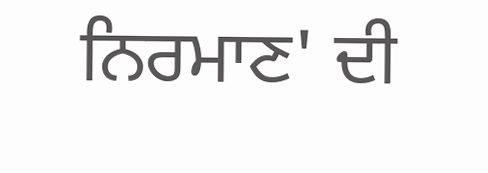ਨਿਰਮਾਣ' ਦੀ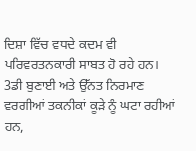ਦਿਸ਼ਾ ਵਿੱਚ ਵਧਦੇ ਕਦਮ ਵੀ ਪਰਿਵਰਤਨਕਾਰੀ ਸਾਬਤ ਹੋ ਰਹੇ ਹਨ। 3ਡੀ ਬੁਣਾਈ ਅਤੇ ਉੱਨਤ ਨਿਰਮਾਣ ਵਰਗੀਆਂ ਤਕਨੀਕਾਂ ਕੂੜੇ ਨੂੰ ਘਟਾ ਰਹੀਆਂ ਹਨ,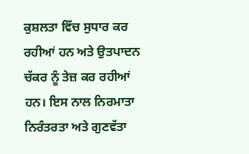ਕੁਸ਼ਲਤਾ ਵਿੱਚ ਸੁਧਾਰ ਕਰ ਰਹੀਆਂ ਹਨ ਅਤੇ ਉਤਪਾਦਨ ਚੱਕਰ ਨੂੰ ਤੇਜ਼ ਕਰ ਰਹੀਆਂ ਹਨ। ਇਸ ਨਾਲ ਨਿਰਮਾਤਾ ਨਿਰੰਤਰਤਾ ਅਤੇ ਗੁਣਵੱਤਾ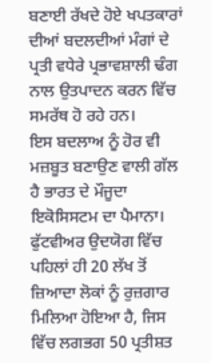ਬਣਾਈ ਰੱਖਦੇ ਹੋਏ ਖਪਤਕਾਰਾਂ ਦੀਆਂ ਬਦਲਦੀਆਂ ਮੰਗਾਂ ਦੇ ਪ੍ਰਤੀ ਵਧੇਰੇ ਪ੍ਰਭਾਵਸ਼ਾਲੀ ਢੰਗ ਨਾਲ ਉਤਪਾਦਨ ਕਰਨ ਵਿੱਚ ਸਮਰੱਥ ਹੋ ਰਹੇ ਹਨ।
ਇਸ ਬਦਲਾਅ ਨੂੰ ਹੋਰ ਵੀ ਮਜ਼ਬੂਤ ਬਣਾਉਣ ਵਾਲੀ ਗੱਲ ਹੈ ਭਾਰਤ ਦੇ ਮੌਜੂਦਾ ਇਕੋਸਿਸਟਮ ਦਾ ਪੈਮਾਨਾ। ਫੁੱਟਵੀਅਰ ਉਦਯੋਗ ਵਿੱਚ ਪਹਿਲਾਂ ਹੀ 20 ਲੱਖ ਤੋਂ ਜ਼ਿਆਦਾ ਲੋਕਾਂ ਨੂੰ ਰੁਜ਼ਗਾਰ ਮਿਲਿਆ ਹੋਇਆ ਹੈ, ਜਿਸ ਵਿੱਚ ਲਗਭਗ 50 ਪ੍ਰਤੀਸ਼ਤ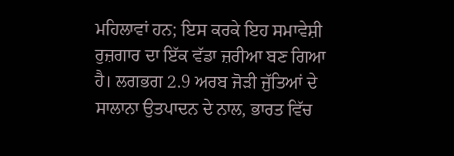ਮਹਿਲਾਵਾਂ ਹਨ; ਇਸ ਕਰਕੇ ਇਹ ਸਮਾਵੇਸ਼ੀ ਰੁਜ਼ਗਾਰ ਦਾ ਇੱਕ ਵੱਡਾ ਜ਼ਰੀਆ ਬਣ ਗਿਆ ਹੈ। ਲਗਭਗ 2.9 ਅਰਬ ਜੋੜੀ ਜੁੱਤਿਆਂ ਦੇ ਸਾਲਾਨਾ ਉਤਪਾਦਨ ਦੇ ਨਾਲ, ਭਾਰਤ ਵਿੱਚ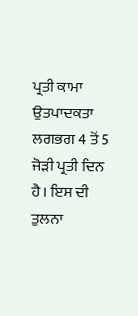ਪ੍ਰਤੀ ਕਾਮਾ ਉਤਪਾਦਕਤਾ ਲਗਭਗ 4 ਤੋਂ 5 ਜੋੜੀ ਪ੍ਰਤੀ ਦਿਨ ਹੈ। ਇਸ ਦੀ ਤੁਲਨਾ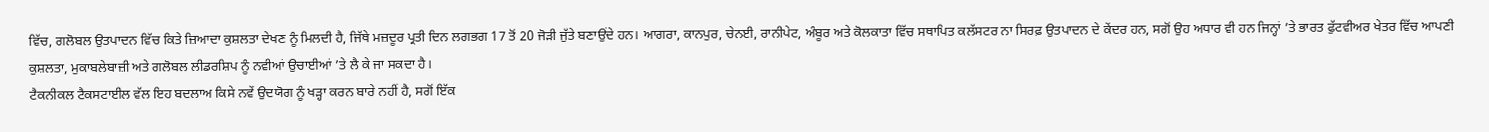ਵਿੱਚ, ਗਲੋਬਲ ਉਤਪਾਦਨ ਵਿੱਚ ਕਿਤੇ ਜ਼ਿਆਦਾ ਕੁਸ਼ਲਤਾ ਦੇਖਣ ਨੂੰ ਮਿਲਦੀ ਹੈ, ਜਿੱਥੇ ਮਜ਼ਦੂਰ ਪ੍ਰਤੀ ਦਿਨ ਲਗਭਗ 17 ਤੋਂ 20 ਜੋੜੀ ਜੁੱਤੇ ਬਣਾਉਂਦੇ ਹਨ। ਆਗਰਾ, ਕਾਨਪੁਰ, ਚੇਨਈ, ਰਾਨੀਪੇਟ, ਅੰਬੂਰ ਅਤੇ ਕੋਲਕਾਤਾ ਵਿੱਚ ਸਥਾਪਿਤ ਕਲੱਸਟਰ ਨਾ ਸਿਰਫ਼ ਉਤਪਾਦਨ ਦੇ ਕੇਂਦਰ ਹਨ, ਸਗੋਂ ਉਹ ਅਧਾਰ ਵੀ ਹਨ ਜਿਨ੍ਹਾਂ ’ਤੇ ਭਾਰਤ ਫੁੱਟਵੀਅਰ ਖੇਤਰ ਵਿੱਚ ਆਪਣੀ ਕੁਸ਼ਲਤਾ, ਮੁਕਾਬਲੇਬਾਜ਼ੀ ਅਤੇ ਗਲੋਬਲ ਲੀਡਰਸ਼ਿਪ ਨੂੰ ਨਵੀਆਂ ਉਚਾਈਆਂ ’ਤੇ ਲੈ ਕੇ ਜਾ ਸਕਦਾ ਹੈ।
ਟੈਕਨੀਕਲ ਟੈਕਸਟਾਈਲ ਵੱਲ ਇਹ ਬਦਲਾਅ ਕਿਸੇ ਨਵੇਂ ਉਦਯੋਗ ਨੂੰ ਖੜ੍ਹਾ ਕਰਨ ਬਾਰੇ ਨਹੀਂ ਹੈ, ਸਗੋਂ ਇੱਕ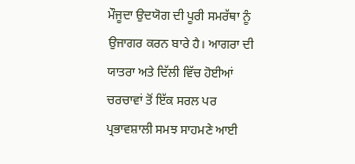ਮੌਜੂਦਾ ਉਦਯੋਗ ਦੀ ਪੂਰੀ ਸਮਰੱਥਾ ਨੂੰ ਉਜਾਗਰ ਕਰਨ ਬਾਰੇ ਹੈ। ਆਗਰਾ ਦੀ ਯਾਤਰਾ ਅਤੇ ਦਿੱਲੀ ਵਿੱਚ ਹੋਈਆਂ ਚਰਚਾਵਾਂ ਤੋਂ ਇੱਕ ਸਰਲ ਪਰ ਪ੍ਰਭਾਵਸ਼ਾਲੀ ਸਮਝ ਸਾਹਮਣੇ ਆਈ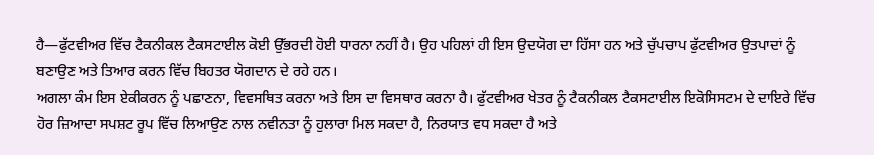ਹੈ—ਫੁੱਟਵੀਅਰ ਵਿੱਚ ਟੈਕਨੀਕਲ ਟੈਕਸਟਾਈਲ ਕੋਈ ਉੱਭਰਦੀ ਹੋਈ ਧਾਰਨਾ ਨਹੀਂ ਹੈ। ਉਹ ਪਹਿਲਾਂ ਹੀ ਇਸ ਉਦਯੋਗ ਦਾ ਹਿੱਸਾ ਹਨ ਅਤੇ ਚੁੱਪਚਾਪ ਫੁੱਟਵੀਅਰ ਉਤਪਾਦਾਂ ਨੂੰ ਬਣਾਉਣ ਅਤੇ ਤਿਆਰ ਕਰਨ ਵਿੱਚ ਬਿਹਤਰ ਯੋਗਦਾਨ ਦੇ ਰਹੇ ਹਨ।
ਅਗਲਾ ਕੰਮ ਇਸ ਏਕੀਕਰਨ ਨੂੰ ਪਛਾਣਨਾ, ਵਿਵਸਥਿਤ ਕਰਨਾ ਅਤੇ ਇਸ ਦਾ ਵਿਸਥਾਰ ਕਰਨਾ ਹੈ। ਫੁੱਟਵੀਅਰ ਖੇਤਰ ਨੂੰ ਟੈਕਨੀਕਲ ਟੈਕਸਟਾਈਲ ਇਕੋਸਿਸਟਮ ਦੇ ਦਾਇਰੇ ਵਿੱਚ ਹੋਰ ਜ਼ਿਆਦਾ ਸਪਸ਼ਟ ਰੂਪ ਵਿੱਚ ਲਿਆਉਣ ਨਾਲ ਨਵੀਨਤਾ ਨੂੰ ਹੁਲਾਰਾ ਮਿਲ ਸਕਦਾ ਹੈ, ਨਿਰਯਾਤ ਵਧ ਸਕਦਾ ਹੈ ਅਤੇ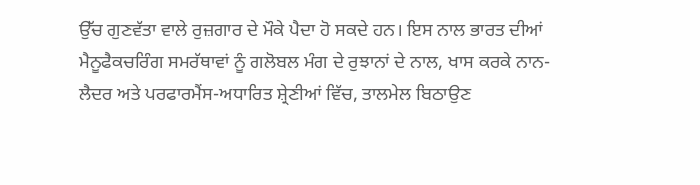ਉੱਚ ਗੁਣਵੱਤਾ ਵਾਲੇ ਰੁਜ਼ਗਾਰ ਦੇ ਮੌਕੇ ਪੈਦਾ ਹੋ ਸਕਦੇ ਹਨ। ਇਸ ਨਾਲ ਭਾਰਤ ਦੀਆਂ ਮੈਨੂਫੈਕਚਰਿੰਗ ਸਮਰੱਥਾਵਾਂ ਨੂੰ ਗਲੋਬਲ ਮੰਗ ਦੇ ਰੁਝਾਨਾਂ ਦੇ ਨਾਲ, ਖਾਸ ਕਰਕੇ ਨਾਨ-ਲੈਦਰ ਅਤੇ ਪਰਫਾਰਮੈਂਸ-ਅਧਾਰਿਤ ਸ਼੍ਰੇਣੀਆਂ ਵਿੱਚ, ਤਾਲਮੇਲ ਬਿਠਾਉਣ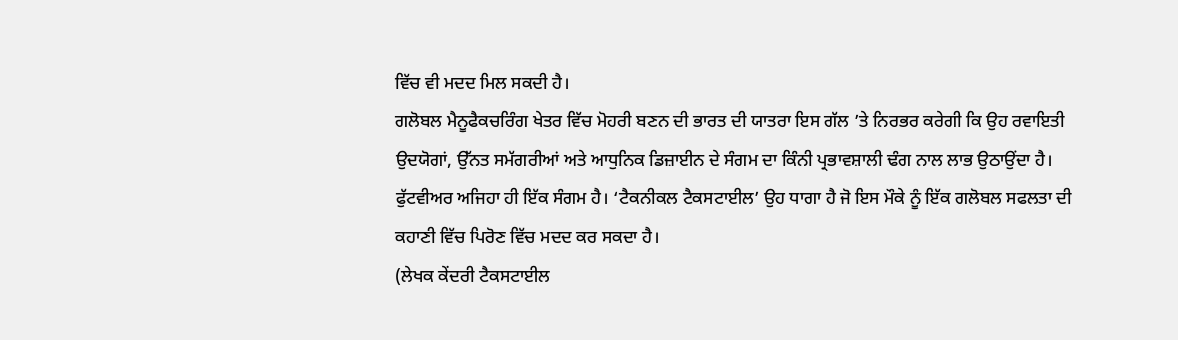ਵਿੱਚ ਵੀ ਮਦਦ ਮਿਲ ਸਕਦੀ ਹੈ।
ਗਲੋਬਲ ਮੈਨੂਫੈਕਚਰਿੰਗ ਖੇਤਰ ਵਿੱਚ ਮੋਹਰੀ ਬਣਨ ਦੀ ਭਾਰਤ ਦੀ ਯਾਤਰਾ ਇਸ ਗੱਲ ’ਤੇ ਨਿਰਭਰ ਕਰੇਗੀ ਕਿ ਉਹ ਰਵਾਇਤੀ ਉਦਯੋਗਾਂ, ਉੱਨਤ ਸਮੱਗਰੀਆਂ ਅਤੇ ਆਧੁਨਿਕ ਡਿਜ਼ਾਈਨ ਦੇ ਸੰਗਮ ਦਾ ਕਿੰਨੀ ਪ੍ਰਭਾਵਸ਼ਾਲੀ ਢੰਗ ਨਾਲ ਲਾਭ ਉਠਾਉਂਦਾ ਹੈ। ਫੁੱਟਵੀਅਰ ਅਜਿਹਾ ਹੀ ਇੱਕ ਸੰਗਮ ਹੈ। ‘ਟੈਕਨੀਕਲ ਟੈਕਸਟਾਈਲ’ ਉਹ ਧਾਗਾ ਹੈ ਜੋ ਇਸ ਮੌਕੇ ਨੂੰ ਇੱਕ ਗਲੋਬਲ ਸਫਲਤਾ ਦੀ ਕਹਾਣੀ ਵਿੱਚ ਪਿਰੋਣ ਵਿੱਚ ਮਦਦ ਕਰ ਸਕਦਾ ਹੈ।
(ਲੇਖਕ ਕੇਂਦਰੀ ਟੈਕਸਟਾਈਲ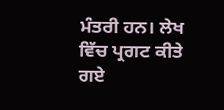ਮੰਤਰੀ ਹਨ। ਲੇਖ ਵਿੱਚ ਪ੍ਰਗਟ ਕੀਤੇ ਗਏ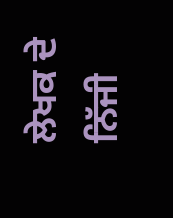ਲੇਖਕ ਦੇ ਨਿੱਜੀ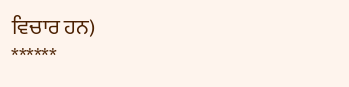ਵਿਚਾਰ ਹਨ)
******